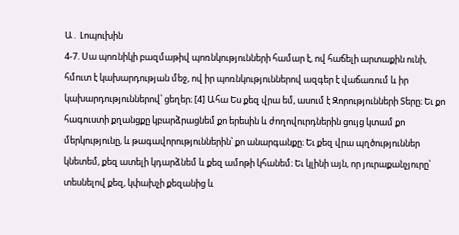Ա․ Լոպուխին
4-7. Սա պոռնիկի բազմաթիվ պոռնկությունների համար է, ով հաճելի արտաքին ունի, հմուտ է կախարդության մեջ, ով իր պոռնկություններով ազգեր է վաճառում և իր կախարդություններով՝ ցեղեր։ [4] Ահա Ես քեզ վրա եմ, ասում է Զորությունների Տերը։ Եւ քո հագուստի քղանցքը կբարձրացնեմ քո երեսին և ժողովուրդներին ցույց կտամ քո մերկությունը, և թագավորություններին՝ քո անարգանքը։ Եւ քեզ վրա պղծություններ կնետեմ, քեզ ատելի կդարձնեմ և քեզ ամոթի կհանեմ։ Եւ կլինի այն, որ յուրաքանչյուրը՝ տեսնելով քեզ, կփախչի քեզանից և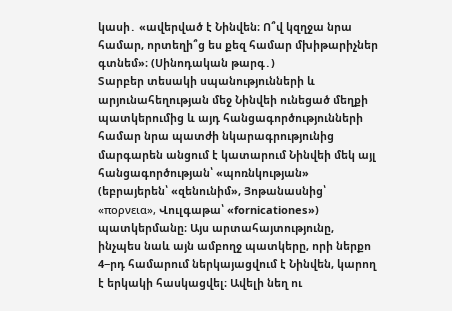կասի․ «ավերված է Նինվեն։ Ո՞վ կզղջա նրա համար, որտեղի՞ց ես քեզ համար մխիթարիչներ գտնեմ»։ (Սինոդական թարգ․)
Տարբեր տեսակի սպանությունների և արյունահեղության մեջ Նինվեի ունեցած մեղքի պատկերումից և այդ հանցագործությունների համար նրա պատժի նկարագրությունից մարգարեն անցում է կատարում Նինվեի մեկ այլ հանցագործության՝ «պոռնկության» (եբրայերեն՝ «զենունիմ», Յոթանասնից՝ «πορνεια», Վուլգաթա՝ «fornicationes») պատկերմանը։ Այս արտահայտությունը, ինչպես նաև այն ամբողջ պատկերը, որի ներքո 4−րդ համարում ներկայացվում է Նինվեն, կարող է երկակի հասկացվել։ Ավելի նեղ ու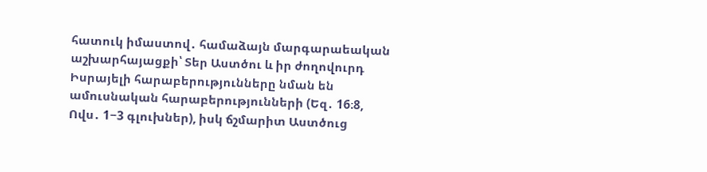հատուկ իմաստով․ համաձայն մարգարաեական աշխարհայացքի՝ Տեր Աստծու և իր ժողովուրդ Իսրայելի հարաբերությունները նման են ամուսնական հարաբերությունների (Եզ․ 16։8, Ովս․ 1−3 գլուխներ), իսկ ճշմարիտ Աստծուց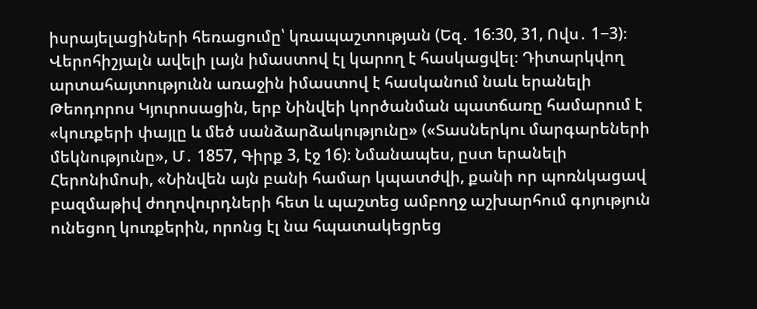իսրայելացիների հեռացումը՝ կռապաշտության (Եզ․ 16։30, 31, Ովս․ 1−3)։ Վերոհիշյալն ավելի լայն իմաստով էլ կարող է հասկացվել։ Դիտարկվող արտահայտությունն առաջին իմաստով է հասկանում նաև երանելի Թեոդորոս Կյուրոսացին, երբ Նինվեի կործանման պատճառը համարում է «կուռքերի փայլը և մեծ սանձարձակությունը» («Տասներկու մարգարեների մեկնությունը», Մ․ 1857, Գիրք 3, էջ 16)։ Նմանապես, ըստ երանելի Հերոնիմոսի, «Նինվեն այն բանի համար կպատժվի, քանի որ պոռնկացավ բազմաթիվ ժողովուրդների հետ և պաշտեց ամբողջ աշխարհում գոյություն ունեցող կուռքերին, որոնց էլ նա հպատակեցրեց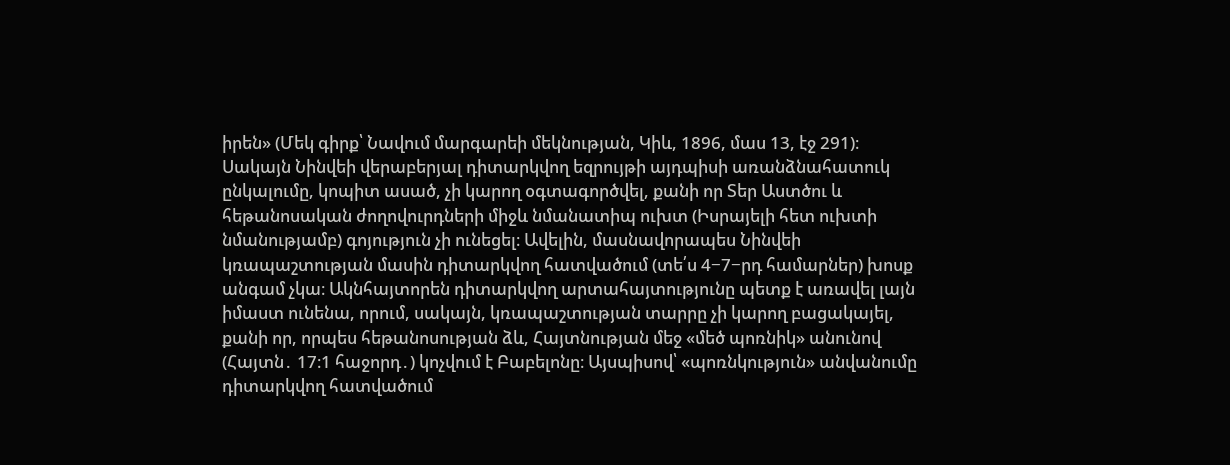իրեն» (Մեկ գիրք՝ Նավում մարգարեի մեկնության, Կիև, 1896, մաս 13, էջ 291)։ Սակայն Նինվեի վերաբերյալ դիտարկվող եզրույթի այդպիսի առանձնահատուկ ընկալումը, կոպիտ ասած, չի կարող օգտագործվել, քանի որ Տեր Աստծու և հեթանոսական ժողովուրդների միջև նմանատիպ ուխտ (Իսրայելի հետ ուխտի նմանությամբ) գոյություն չի ունեցել։ Ավելին, մասնավորապես Նինվեի կռապաշտության մասին դիտարկվող հատվածում (տե՛ս 4−7−րդ համարներ) խոսք անգամ չկա։ Ակնհայտորեն դիտարկվող արտահայտությունը պետք է առավել լայն իմաստ ունենա, որում, սակայն, կռապաշտության տարրը չի կարող բացակայել, քանի որ, որպես հեթանոսության ձև, Հայտնության մեջ «մեծ պոռնիկ» անունով (Հայտն․ 17։1 հաջորդ․) կոչվում է Բաբելոնը։ Այսպիսով՝ «պոռնկություն» անվանումը դիտարկվող հատվածում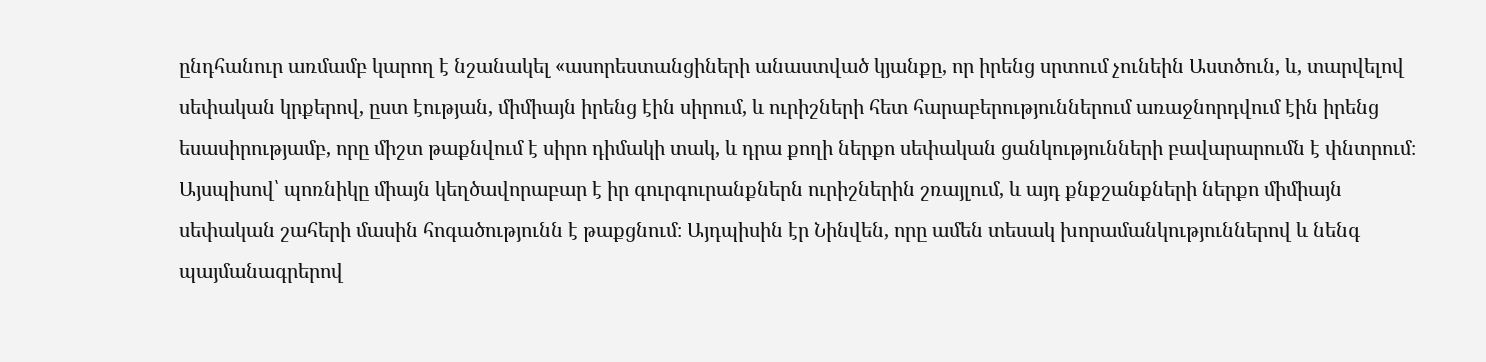ընդհանուր առմամբ կարող է նշանակել «ասորեստանցիների անաստված կյանքը, որ իրենց սրտում չունեին Աստծուն, և, տարվելով սեփական կրքերով, ըստ էության, միմիայն իրենց էին սիրում, և ուրիշների հետ հարաբերություններում առաջնորդվում էին իրենց եսասիրությամբ, որը միշտ թաքնվում է սիրո դիմակի տակ, և դրա քողի ներքո սեփական ցանկությունների բավարարումն է փնտրում։ Այսպիսով՝ պոռնիկը միայն կեղծավորաբար է իր գուրգուրանքներն ուրիշներին շռայլում, և այդ քնքշանքների ներքո միմիայն սեփական շահերի մասին հոգածությունն է թաքցնում։ Այդպիսին էր Նինվեն, որը ամեն տեսակ խորամանկություններով և նենգ պայմանագրերով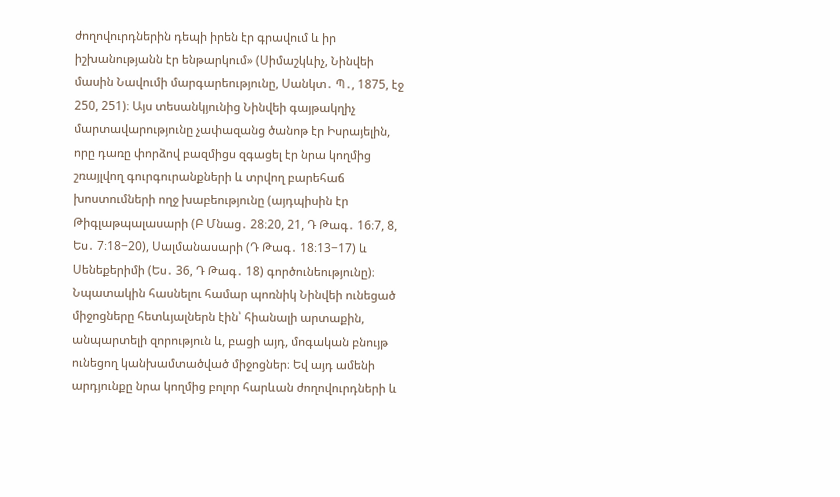ժողովուրդներին դեպի իրեն էր գրավում և իր իշխանությանն էր ենթարկում» (Սիմաշկևիչ, Նինվեի մասին Նավումի մարգարեությունը, Սանկտ․ Պ․, 1875, էջ 250, 251)։ Այս տեսանկյունից Նինվեի գայթակղիչ մարտավարությունը չափազանց ծանոթ էր Իսրայելին, որը դառը փորձով բազմիցս զգացել էր նրա կողմից շռայլվող գուրգուրանքների և տրվող բարեհաճ խոստումների ողջ խաբեությունը (այդպիսին էր Թիգլաթպալասարի (Բ Մնաց․ 28։20, 21, Դ Թագ․ 16։7, 8, Ես․ 7։18−20), Սալմանասարի (Դ Թագ․ 18։13−17) և Սենեքերիմի (Ես․ 36, Դ Թագ․ 18) գործունեությունը)։ Նպատակին հասնելու համար պոռնիկ Նինվեի ունեցած միջոցները հետևյալներն էին՝ հիանալի արտաքին, անպարտելի զորություն և, բացի այդ, մոգական բնույթ ունեցող կանխամտածված միջոցներ։ Եվ այդ ամենի արդյունքը նրա կողմից բոլոր հարևան ժողովուրդների և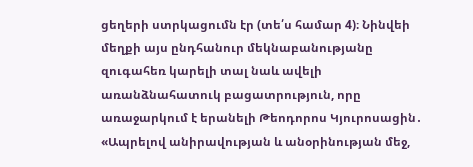ցեղերի ստրկացումն էր (տե՛ս համար 4)։ Նինվեի մեղքի այս ընդհանուր մեկնաբանությանը զուգահեռ կարելի տալ նաև ավելի առանձնահատուկ բացատրություն, որը առաջարկում է երանելի Թեոդորոս Կյուրոսացին․ «Ապրելով անիրավության և անօրինության մեջ,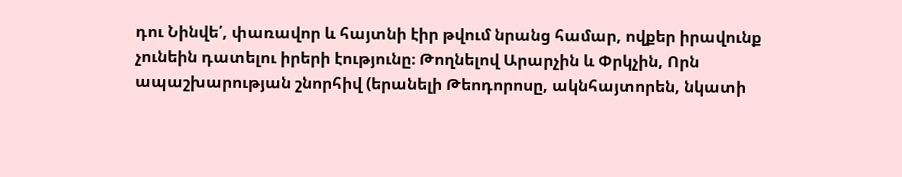դու Նինվե՛, փառավոր և հայտնի էիր թվում նրանց համար, ովքեր իրավունք չունեին դատելու իրերի էությունը։ Թողնելով Արարչին և Փրկչին, Որն ապաշխարության շնորհիվ (երանելի Թեոդորոսը, ակնհայտորեն, նկատի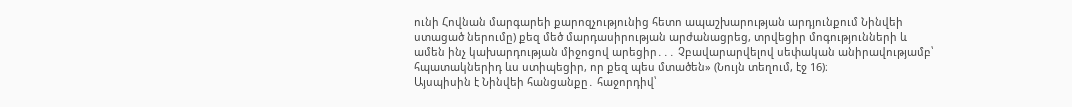ունի Հովնան մարգարեի քարոզչությունից հետո ապաշխարության արդյունքում Նինվեի ստացած ներումը) քեզ մեծ մարդասիրության արժանացրեց, տրվեցիր մոգությունների և ամեն ինչ կախարդության միջոցով արեցիր․․․ Չբավարարվելով սեփական անիրավությամբ՝ հպատակներիդ ևս ստիպեցիր, որ քեզ պես մտածեն» (Նույն տեղում, էջ 16)։
Այսպիսին է Նինվեի հանցանքը․ հաջորդիվ՝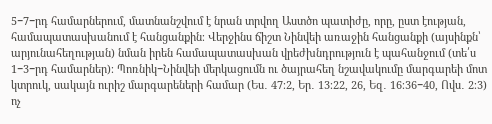5−7−րդ համարներում, մատնանշվում է նրան տրվող Աստծո պատիժը, որը, ըստ էության, համապատասխանում է հանցանքին։ Վերջինս ճիշտ Նինվեի առաջին հանցանքի (այսինքն՝ արյունահեղության) նման իրեն համապատասխան վրեժխնդրություն է պահանջում (տե՛ս 1−3−րդ համարներ)։ Պոռնիկ−Նինվեի մերկացումն ու ծայրահեղ նշավակումը մարգարեի մոտ կտրուկ, սակայն ուրիշ մարգարեների համար (Ես․ 47։2, Եր․ 13։22, 26, Եզ․ 16։36−40, Ովս․ 2։3) ոչ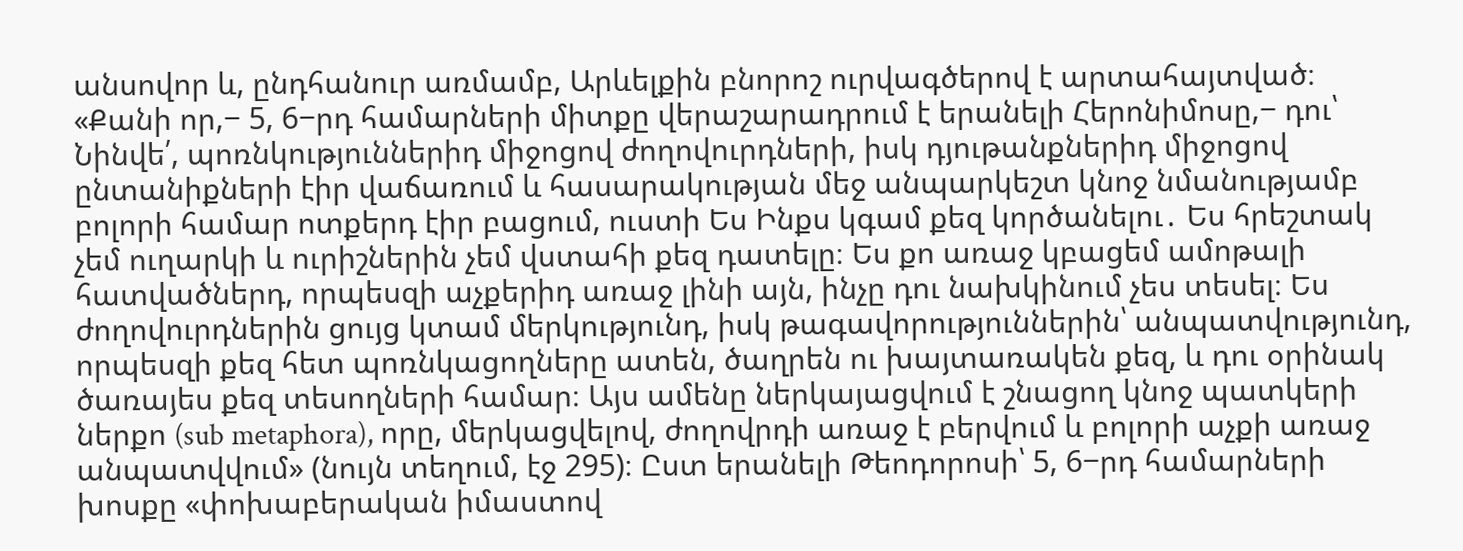անսովոր և, ընդհանուր առմամբ, Արևելքին բնորոշ ուրվագծերով է արտահայտված։ «Քանի որ,− 5, 6−րդ համարների միտքը վերաշարադրում է երանելի Հերոնիմոսը,− դու՝ Նինվե՛, պոռնկություններիդ միջոցով ժողովուրդների, իսկ դյութանքներիդ միջոցով ընտանիքների էիր վաճառում և հասարակության մեջ անպարկեշտ կնոջ նմանությամբ բոլորի համար ոտքերդ էիր բացում, ուստի Ես Ինքս կգամ քեզ կործանելու․ Ես հրեշտակ չեմ ուղարկի և ուրիշներին չեմ վստահի քեզ դատելը։ Ես քո առաջ կբացեմ ամոթալի հատվածներդ, որպեսզի աչքերիդ առաջ լինի այն, ինչը դու նախկինում չես տեսել։ Ես ժողովուրդներին ցույց կտամ մերկությունդ, իսկ թագավորություններին՝ անպատվությունդ, որպեսզի քեզ հետ պոռնկացողները ատեն, ծաղրեն ու խայտառակեն քեզ, և դու օրինակ ծառայես քեզ տեսողների համար։ Այս ամենը ներկայացվում է շնացող կնոջ պատկերի ներքո (sub metaphora), որը, մերկացվելով, ժողովրդի առաջ է բերվում և բոլորի աչքի առաջ անպատվվում» (նույն տեղում, էջ 295)։ Ըստ երանելի Թեոդորոսի՝ 5, 6−րդ համարների խոսքը «փոխաբերական իմաստով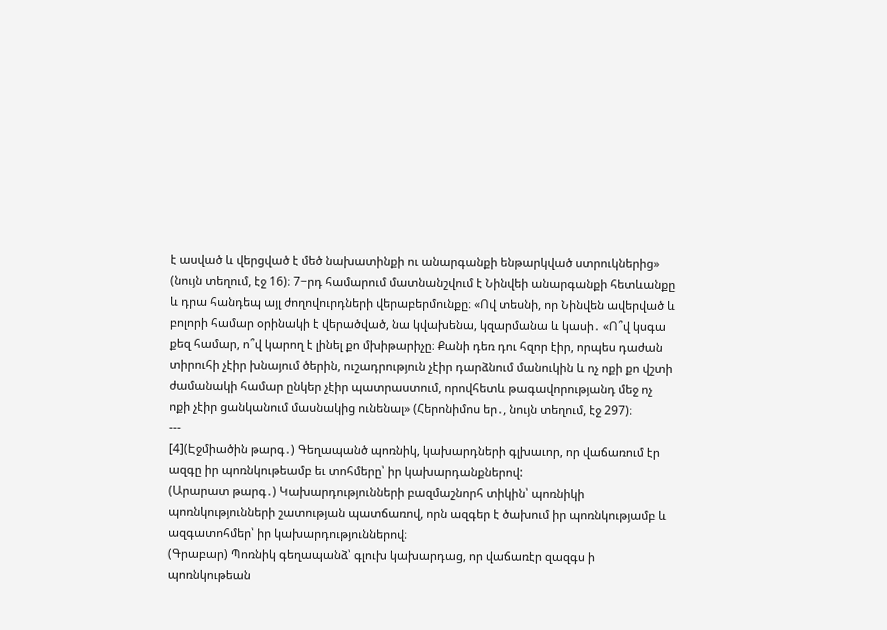է ասված և վերցված է մեծ նախատինքի ու անարգանքի ենթարկված ստրուկներից» (նույն տեղում, էջ 16)։ 7−րդ համարում մատնանշվում է Նինվեի անարգանքի հետևանքը և դրա հանդեպ այլ ժողովուրդների վերաբերմունքը։ «Ով տեսնի, որ Նինվեն ավերված և բոլորի համար օրինակի է վերածված, նա կվախենա, կզարմանա և կասի․ «Ո՞վ կսգա քեզ համար, ո՞վ կարող է լինել քո մխիթարիչը։ Քանի դեռ դու հզոր էիր, որպես դաժան տիրուհի չէիր խնայում ծերին, ուշադրություն չէիր դարձնում մանուկին և ոչ ոքի քո վշտի ժամանակի համար ընկեր չէիր պատրաստում, որովհետև թագավորությանդ մեջ ոչ ոքի չէիր ցանկանում մասնակից ունենալ» (Հերոնիմոս եր․, նույն տեղում, էջ 297)։
---
[4](Էջմիածին թարգ․) Գեղապանծ պոռնիկ, կախարդների գլխաւոր, որ վաճառում էր ազգը իր պոռնկութեամբ եւ տոհմերը՝ իր կախարդանքներով:
(Արարատ թարգ․) Կախարդությունների բազմաշնորհ տիկին՝ պոռնիկի պոռնկությունների շատության պատճառով, որն ազգեր է ծախում իր պոռնկությամբ և ազգատոհմեր՝ իր կախարդություններով։
(Գրաբար) Պոռնիկ գեղապանձ՝ գլուխ կախարդաց, որ վաճառէր զազգս ի պոռնկութեան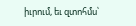իւրում, եւ զտոհմս՝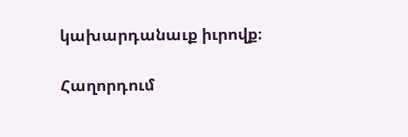կախարդանաւք իւրովք։

Հաղորդում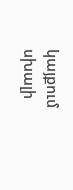կայքում սխալի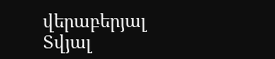վերաբերյալ
Տվյալ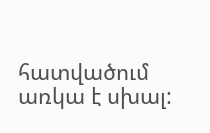հատվածում առկա է սխալ: